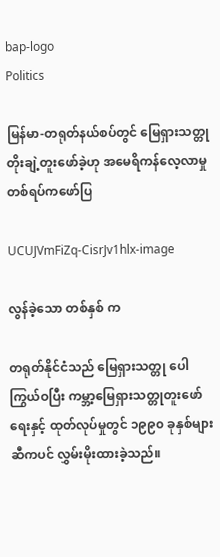bap-logo
Politics

မြန်မာ-တရုတ်နယ်စပ်တွင် မြေရှားသတ္တု တိုးချဲ့တူးဖော်ခဲ့ဟု အမေရိကန်လေ့လာမှုတစ်ရပ်ကဖော်ပြ

UCUJVmFiZq-CisrJv1hlx-image

လွန်ခဲ့သော တစ်နှစ် က

တရုတ်နိုင်ငံသည် မြေရှားသတ္တု ပေါကြွယ်ဝပြီး ကမ္ဘာ့မြေရှားသတ္တုတူးဖော်ရေးနှင့် ထုတ်လုပ်မှုတွင် ၁၉၉၀ ခုနှစ်များဆီကပင် လွှမ်းမိုးထားခဲ့သည်။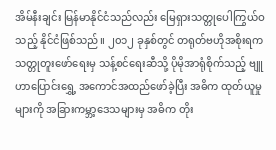အိမ်နီးချင်း မြန်မာနိုင်ငံသည်လည်း မြေရှားသတ္တုပေါကြွယ်ဝသည့် နိုင်ငံဖြစ်သည်။ ၂၀၁၂ ခုနှစ်တွင် တရုတ်ဗဟိုအစိုးရက သတ္တုတူးဖော်ရေးမှ သန့်စင်ရေးဆီသို့ ပိုမိုအာရုံစိုက်သည့် ဗျူဟာပြောင်းရွှေ့ အကောင်အထည်ဖော်ခဲ့ပြီး အဓိက ထုတ်ယူမှုများကို အခြားကမ္ဘာ့ဒေသများမှ အဓိက တိုး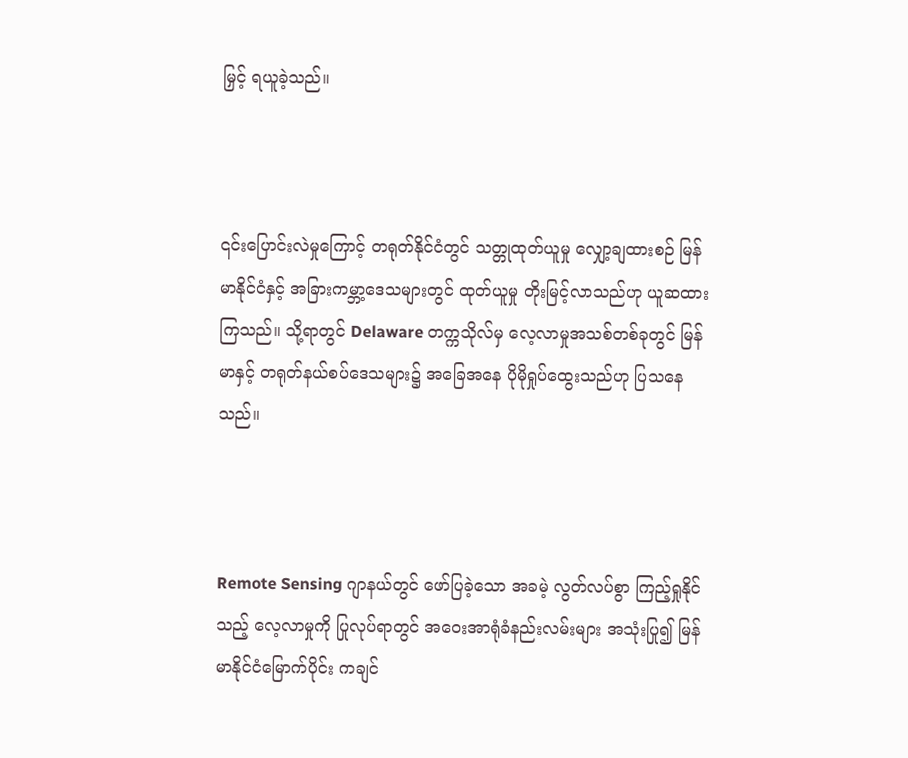မြှင့် ရယူခဲ့သည်။



၎င်းပြောင်းလဲမှုကြောင့် တရုတ်နိုင်ငံတွင် သတ္တုထုတ်ယူမှု လျှော့ချထားစဉ် မြန်မာနိုင်ငံနှင့် အခြားကမ္ဘာ့ဒေသများတွင် ထုတ်ယူမှု တိုးမြင့်လာသည်ဟု ယူဆထားကြသည်။ သို့ရာတွင် Delaware တက္ကသိုလ်မှ လေ့လာမှုအသစ်တစ်ခုတွင် မြန်မာနှင့် တရုတ်နယ်စပ်ဒေသများ၌ အခြေအနေ ပိုမိုရှုပ်ထွေးသည်ဟု ပြသနေသည်။



Remote Sensing ဂျာနယ်တွင် ဖော်ပြခဲ့သော အခမဲ့ လွတ်လပ်စွာ ကြည့်ရှုနိုင်သည့် လေ့လာမှုကို ပြုလုပ်ရာတွင် အဝေးအာရုံခံနည်းလမ်းများ အသုံးပြု၍ မြန်မာနိုင်ငံမြောက်ပိုင်း ကချင်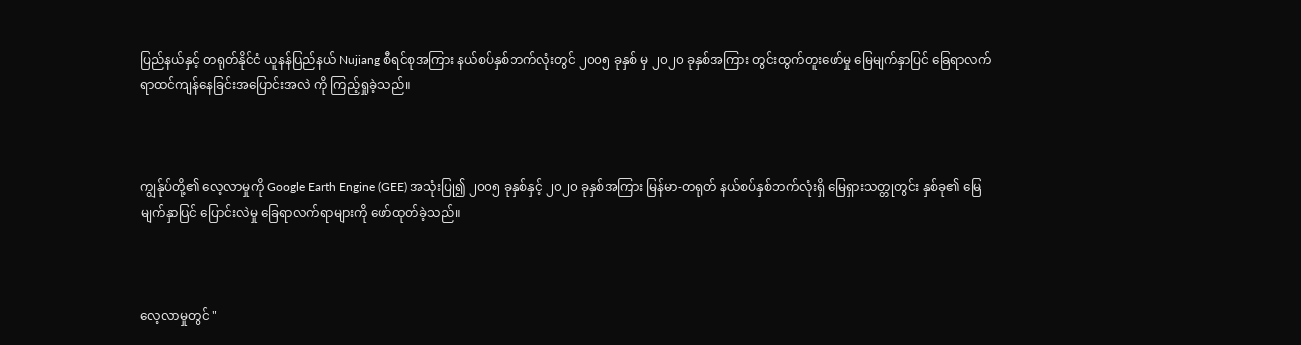ပြည်နယ်နှင့် တရုတ်နိုင်ငံ ယူနန်ပြည်နယ် Nujiang စီရင်စုအကြား နယ်စပ်နှစ်ဘက်လုံးတွင် ၂၀၀၅ ခုနှစ် မှ ၂၀၂၀ ခုနှစ်အကြား တွင်းထွက်တူးဖော်မှု မြေမျက်နှာပြင် ခြေရာလက်ရာထင်ကျန်နေခြင်းအပြောင်းအလဲ ကို ကြည့်ရှုခဲ့သည်။



ကျွန်ုပ်တို့၏ လေ့လာမှုကို Google Earth Engine (GEE) အသုံးပြု၍ ၂၀၀၅ ခုနှစ်နှင့် ၂၀၂၀ ခုနှစ်အကြား မြန်မာ-တရုတ် နယ်စပ်နှစ်ဘက်လုံးရှိ မြေရှားသတ္တုတွင်း နှစ်ခု၏ မြေမျက်နှာပြင် ပြောင်းလဲမှု ခြေရာလက်ရာများကို ဖော်ထုတ်ခဲ့သည်။



လေ့လာမှုတွင် "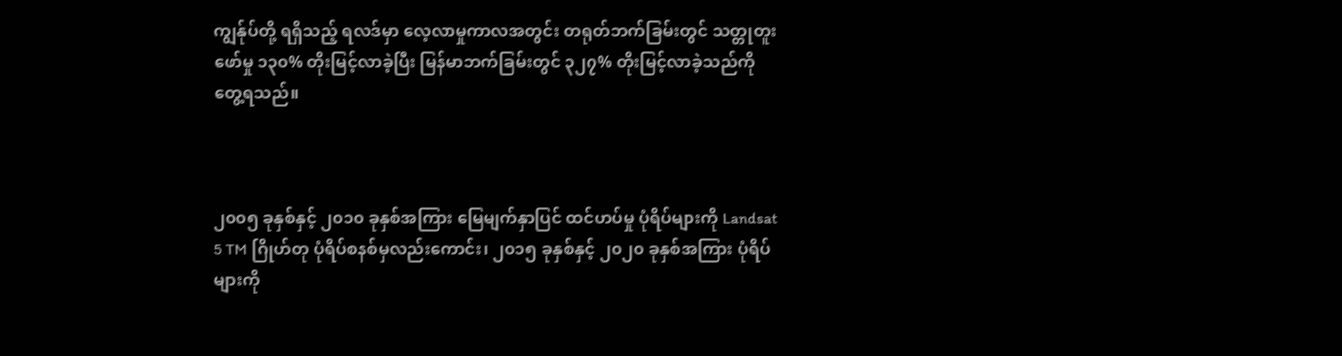ကျွန်ုပ်တို့ ရရှိသည့် ရလဒ်မှာ လေ့လာမှုကာလအတွင်း တရုတ်ဘက်ခြမ်းတွင် သတ္တုတူးဖော်မှု ၁၃၀% တိုးမြင့်လာခဲ့ပြီး မြန်မာဘက်ခြမ်းတွင် ၃၂၇% တိုးမြင့်လာခဲ့သည်ကို တွေ့ရသည်။



၂၀၀၅ ခုနှစ်နှင့် ၂၀၁၀ ခုနှစ်အကြား မြေမျက်နှာပြင် ထင်ဟပ်မှု ပုံရိပ်များကို Landsat 5 TM ဂြိုဟ်တု ပုံရိပ်စနစ်မှလည်းကောင်း၊ ၂၀၁၅ ခုနှစ်နှင့် ၂၀၂၀ ခုနှစ်အကြား ပုံရိပ်များကို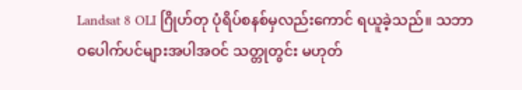Landsat 8 OLI ဂြိုဟ်တု ပုံရိပ်စနစ်မှလည်းကောင် ရယူခဲ့သည်။ သဘာဝပေါက်ပင်များအပါအဝင် သတ္တုတွင်း မဟုတ်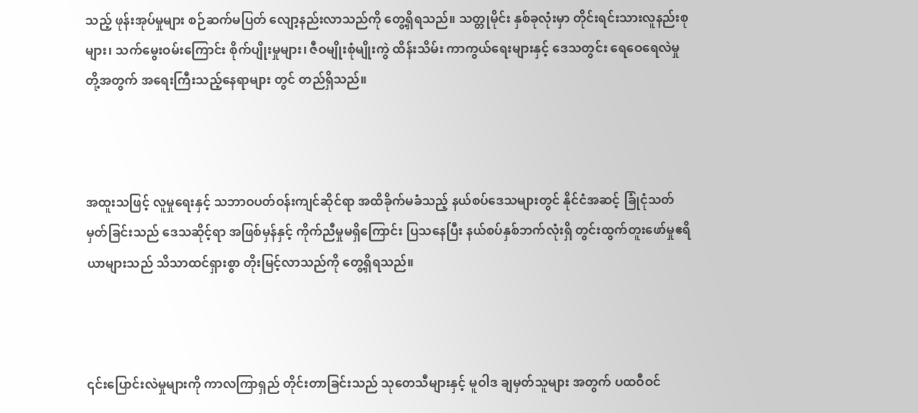သည့် ဖုန်းအုပ်မှုများ စဉ်ဆက်မပြတ် လျော့နည်းလာသည်ကို တွေ့ရှိရသည်။ သတ္တုမိုင်း နှစ်ခုလုံးမှာ တိုင်းရင်းသားလူနည်းစုများ၊ သက်မွေးဝမ်းကြောင်း စိုက်ပျိုးမှုများ၊ ဇီဝမျိုးစုံမျိုးကွဲ ထိန်းသိမ်း ကာကွယ်ရေးများနှင့် ဒေသတွင်း ရေဝေရေလဲမှုတို့အတွက် အရေးကြီးသည့်နေရာများ တွင် တည်ရှိသည်။



အထူးသဖြင့် လူမှုရေးနှင့် သဘာဝပတ်ဝန်းကျင်ဆိုင်ရာ အထိခိုက်မခံသည့် နယ်စပ်ဒေသများတွင် နိုင်ငံအဆင့် ခြုံငုံသတ်မှတ်ခြင်းသည် ဒေသဆိုင့်ရာ အဖြစ်မှန်နှင့် ကိုက်ညီမှုမရှိကြောင်း ပြသနေပြီး နယ်စပ်နှစ်ဘက်လုံးရှိ တွင်းထွက်တူးဖော်မှုဧရိယာများသည် သိသာထင်ရှားစွာ တိုးမြင့်လာသည်ကို တွေ့ရှိရသည်။



၎င်းပြောင်းလဲမှုများကို ကာလကြာရှည် တိုင်းတာခြင်းသည် သုတေသီများနှင့် မူဝါဒ ချမှတ်သူများ အတွက် ပထဝီဝင်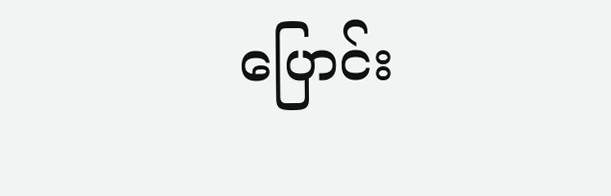ပြောင်း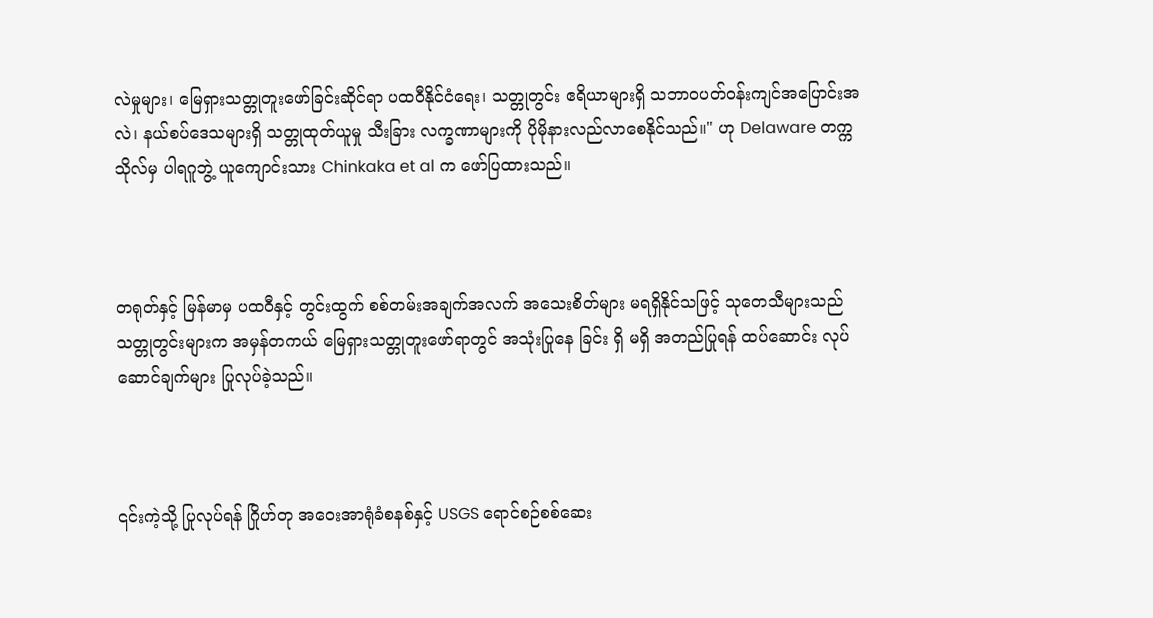လဲမှုများ၊ မြေရှားသတ္တုတူးဖော်ခြင်းဆိုင်ရာ ပထဝီနိုင်ငံရေး၊ သတ္တုတွင်း ဧရိယာများရှိ သဘာဝပတ်ဝန်းကျင်အပြောင်းအလဲ၊ နယ်စပ်ဒေသများရှိ သတ္တုထုတ်ယူမှု သီးခြား လက္ခဏာများကို ပိုမိုနားလည်လာစေနိုင်သည်။" ဟု Delaware တက္ကသိုလ်မှ ပါရဂူဘွဲ့ ယူကျောင်းသား Chinkaka et al က ဖော်ပြထားသည်။



တရုတ်နှင့် မြန်မာမှ ပထဝီနှင့် တွင်းထွက် စစ်တမ်းအချက်အလက် အသေးစိတ်များ မရရှိနိုင်သဖြင့် သုတေသီများသည် သတ္တုတွင်းများက အမှန်တကယ် မြေရှားသတ္တုတူးဖော်ရာတွင် အသုံးပြုနေ ခြင်း ရှိ မရှိ အတည်ပြုရန် ထပ်ဆောင်း လုပ်ဆောင်ချက်များ ပြုလုပ်ခဲ့သည်။



၎င်းကဲ့သို့ ပြုလုပ်ရန် ဂြိုဟ်တု အဝေးအာရုံခံစနစ်နှင့် USGS ရောင်စဉ်စစ်ဆေး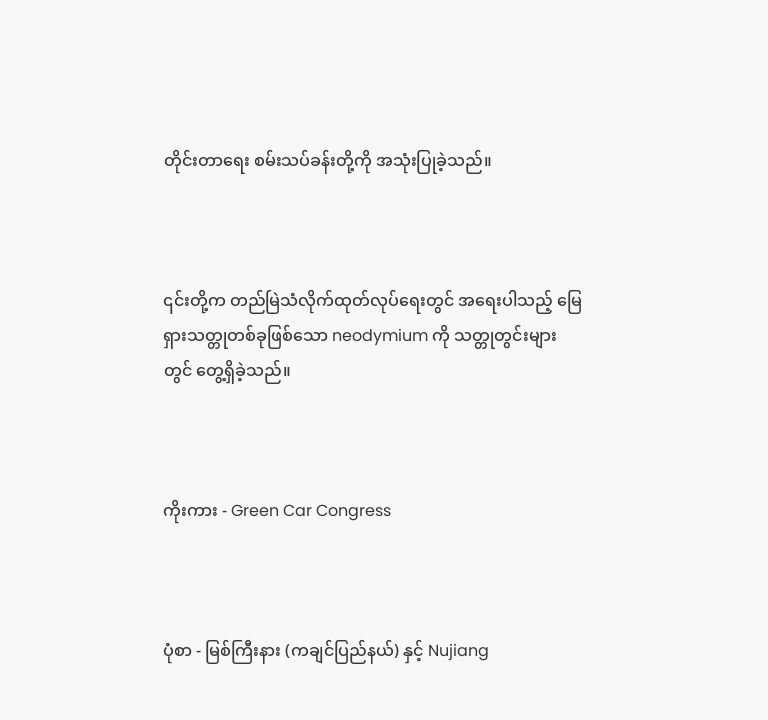တိုင်းတာရေး စမ်းသပ်ခန်းတို့ကို အသုံးပြုခဲ့သည်။



၎င်းတို့က တည်မြဲသံလိုက်ထုတ်လုပ်ရေးတွင် အရေးပါသည့် မြေရှားသတ္တုတစ်ခုဖြစ်သော neodymium ကို သတ္တုတွင်းများတွင် တွေ့ရှိခဲ့သည်။



ကိုးကား - Green Car Congress



ပုံစာ - မြစ်ကြီးနား (ကချင်ပြည်နယ်) နှင့် Nujiang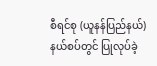စီရင်စု (ယူနန်ပြည်နယ်) နယ်စပ်တွင် ပြုလုပ်ခဲ့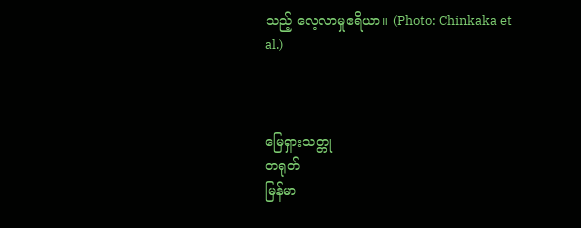သည့် လေ့လာမှုဧရိယာ။ (Photo: Chinkaka et al.)



မြေရှားသတ္တု
တရုတ်
မြန်မာ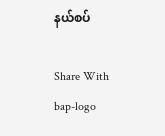နယ်စပ်

Share With
bap-logo